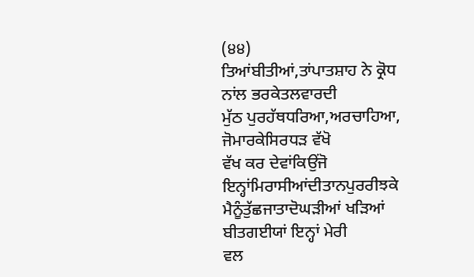(੪੪)
ਤਿਆਂਬੀਤੀਆਂ,ਤਾਂਪਾਤਸ਼ਾਹ ਨੇ ਕ੍ਰੋਧ ਨਾਂਲ ਭਰਕੇਤਲਵਾਰਦੀ
ਮੁੱਠ ਪੁਰਹੱਥਧਰਿਆ,ਅਰਚਾਹਿਆ, ਜੋਮਾਰਕੇਸਿਰਧੜ ਵੱਖੋ
ਵੱਖ ਕਰ ਦੇਵਾਂਕਿਉਂਜੋ ਇਨ੍ਹਾਂਮਿਰਾਸੀਆਂਦੀਤਾਨਪੁਰਰੀਝਕੇ
ਮੈਨੂੰਤੁੱਛਜਾਤਾਦੋਘੜੀਆਂ ਖੜਿਆਂ ਬੀਤਗਈਯਾਂ ਇਨ੍ਹਾਂ ਮੇਰੀ
ਵਲ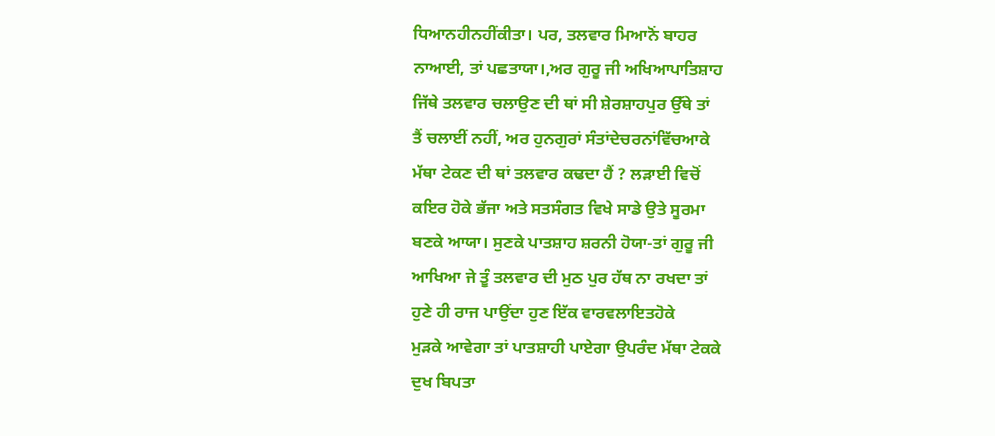ਧਿਆਨਹੀਨਹੀਂਕੀਤਾ। ਪਰ, ਤਲਵਾਰ ਮਿਆਨੋਂ ਬਾਹਰ
ਨਾਆਈ, ਤਾਂ ਪਛਤਾਯਾ।,ਅਰ ਗੁਰੂ ਜੀ ਅਖਿਆਪਾਤਿਸ਼ਾਹ
ਜਿੱਥੇ ਤਲਵਾਰ ਚਲਾਉਣ ਦੀ ਥਾਂ ਸੀ ਸ਼ੇਰਸ਼ਾਹਪੁਰ ਉੱਥੇ ਤਾਂ
ਤੈਂ ਚਲਾਈਂ ਨਹੀਂ, ਅਰ ਹੁਨਗੁਰਾਂ ਸੰਤਾਂਦੇਚਰਨਾਂਵਿੱਚਆਕੇ
ਮੱਥਾ ਟੇਕਣ ਦੀ ਥਾਂ ਤਲਵਾਰ ਕਢਦਾ ਹੈਂ ? ਲੜਾਈ ਵਿਚੋਂ
ਕਇਰ ਹੋਕੇ ਭੱਜਾ ਅਤੇ ਸਤਸੰਗਤ ਵਿਖੇ ਸਾਡੇ ਉਤੇ ਸੂਰਮਾ
ਬਣਕੇ ਆਯਾ। ਸੁਣਕੇ ਪਾਤਸ਼ਾਹ ਸ਼ਰਨੀ ਹੋਯਾ-ਤਾਂ ਗੁਰੂ ਜੀ
ਆਖਿਆ ਜੇ ਤੂੰ ਤਲਵਾਰ ਦੀ ਮੁਠ ਪੁਰ ਹੱਥ ਨਾ ਰਖਦਾ ਤਾਂ
ਹੁਣੇ ਹੀ ਰਾਜ ਪਾਉਂਦਾ ਹੁਣ ਇੱਕ ਵਾਰਵਲਾਇਤਹੋਕੇ
ਮੁੜਕੇ ਆਵੇਗਾ ਤਾਂ ਪਾਤਸ਼ਾਹੀ ਪਾਏਗਾ ਉਪਰੰਦ ਮੱਥਾ ਟੇਕਕੇ
ਦੁਖ ਬਿਪਤਾ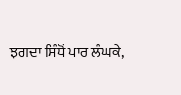ਝਗਦਾ ਸਿੰਧੋਂ ਪਾਰ ਲੰਘਕੇ,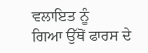ਵਲਾਇਤ ਨੂੰ
ਗਿਆ ਉੱਥੋਂ ਫਾਰਸ ਦੇ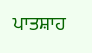ਪਾਤਸ਼ਾਹ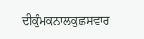ਦੀਕੁੰਮਕਨਾਲਕੁਛਸਵਾਰ